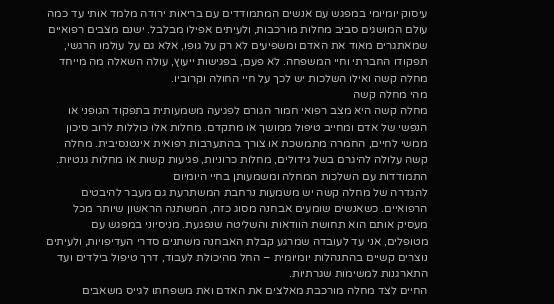עיסוק יומיומי במפגש עם אנשים המתמודדים עם בריאות ירודה מלמד אותי עד כמה עולם המושגים סביב מחלות מורכבות, ולעיתים אפילו מבלבל. ישנם מצבים רפואיים שמאתגרים מאוד את האדם ומשפיעים לא רק על גופו, אלא גם על עולמו הרגשי, תפקודו החברתי וחיי המשפחה. לא פעם, בפגישות ייעוץ, עולה השאלה מה מייחד מחלה קשה ואילו השלכות יש לכך על חיי החולה וקרוביו.
מהי מחלה קשה
מחלה קשה היא מצב רפואי חמור הגורם לפגיעה משמעותית בתפקוד הגופני או הנפשי של אדם ומחייב טיפול ממושך או מתקדם. מחלות אלו כוללות לרוב סיכון ממשי לחיים, החמרה מתמשכת או צורך בהתערבות רפואית אינטנסיבית. מחלה קשה עלולה להיגרם בשל גידולים, מחלות כרוניות, פגיעות קשות או מחלות גנטיות.
התמודדות עם השלכות המחלה ומשמעותן בחיי היומיום
להגדרה של מחלה קשה יש משמעות נרחבת המשתרעת גם מעבר להיבטים הרפואיים. כשאנשים שומעים אבחנה מסוג כזה, המשתנה הראשון שיותר מכל מעסיק אותם הוא תחושת הוודאות והשליטה שנפגעת. מניסיוני במפגש עם מטופלים, אני עד לעובדה שמרגע קבלת האבחנה משתנים סדרי העדיפויות, ולעיתים נוצרים קשיים בהתנהלות יומיומית – החל מהיכולת לעבוד, דרך טיפול בילדים ועד התארגנות למשימות שגרתיות.
החיים לצד מחלה מורכבת מאלצים את האדם ואת משפחתו לגייס משאבים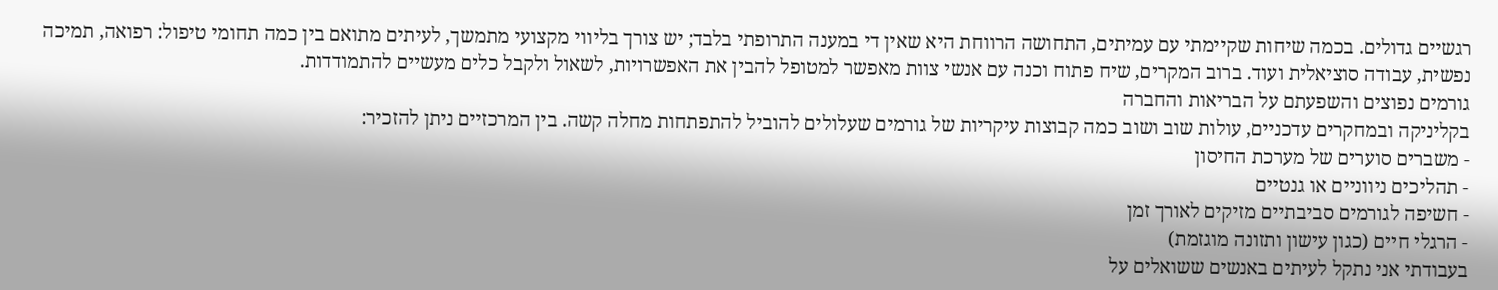רגשיים גדולים. בכמה שיחות שקיימתי עם עמיתים, התחושה הרווחת היא שאין די במענה התרופתי בלבד; יש צורך בליווי מקצועי מתמשך, לעיתים מתואם בין כמה תחומי טיפול: רפואה, תמיכה נפשית, עבודה סוציאלית ועוד. ברוב המקרים, שיח פתוח וכנה עם אנשי צוות מאפשר למטופל להבין את האפשרויות, לשאול ולקבל כלים מעשיים להתמודדות.
גורמים נפוצים והשפעתם על הבריאות והחברה
בקליניקה ובמחקרים עדכניים, עולות שוב ושוב כמה קבוצות עיקריות של גורמים שעלולים להוביל להתפתחות מחלה קשה. בין המרכזיים ניתן להזכיר:
- משברים סוערים של מערכת החיסון
- תהליכים ניווניים או גנטיים
- חשיפה לגורמים סביבתיים מזיקים לאורך זמן
- הרגלי חיים (כגון עישון ותזונה מוגזמת)
בעבודתי אני נתקל לעיתים באנשים ששואלים על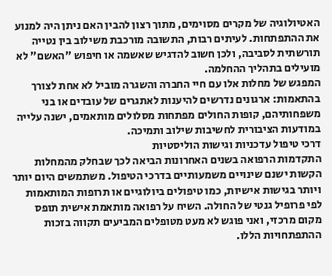האטיולוגיה של מקרים מסוימים, מתוך רצון להבין האם ניתן היה למנוע את ההתפתחות. לעיתים רבות, התשובה מורכבת משילוב בין נטייה תורשתית לסביבה, ולכן חשוב להדגיש שאשמה או חיפוש "האשם" לא מועילים בתהליך ההחלמה.
המפגש של מחלות אלו עם חיי החברה והשגרה מוביל לא אחת לצורך בהתאמות: ארגונים נדרשים להיענות לאתגרים של עובדים או בני משפחותיהם, קופות החולים מפתחות מסלולים מותאמים, ישנה עלייה במודעות הציבורית לחשיבות שילוב ותמיכה.
דרכי טיפול עדכניות וגישות הוליסטיות
התקדמות הרפואה בשנים האחרונות הביאה לכך שבחלק מהמחלות הקשות ישנם שינויים משמעותיים בדרכי הטיפול. משתמשים היום יותר ויותר בגישות אישיות, כמו טיפולים ביולוגיים או תרופות המותאמות לפי פרופיל גנטי של החולה. השיח על רפואה מותאמת אישית תופס מקום מרכזי, ואני פוגש לא מעט מטופלים המביעים תקווה בזכות ההתפתחויות הללו.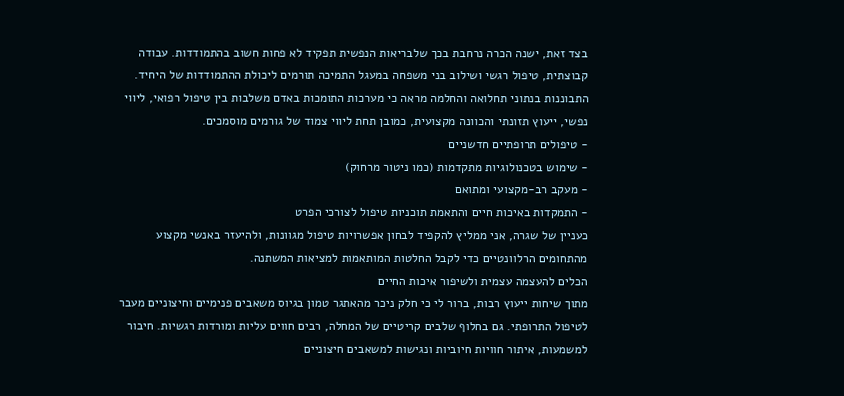בצד זאת, ישנה הכרה נרחבת בכך שלבריאות הנפשית תפקיד לא פחות חשוב בהתמודדות. עבודה קבוצתית, טיפול רגשי ושילוב בני משפחה במעגל התמיכה תורמים ליכולת ההתמודדות של היחיד. התבוננות בנתוני תחלואה והחלמה מראה כי מערכות התומכות באדם משלבות בין טיפול רפואי, ליווי נפשי, ייעוץ תזונתי והכוונה מקצועית, כמובן תחת ליווי צמוד של גורמים מוסמכים.
- טיפולים תרופתיים חדשניים
- שימוש בטכנולוגיות מתקדמות (כמו ניטור מרחוק)
- מעקב רב-מקצועי ומתואם
- התמקדות באיכות חיים והתאמת תוכניות טיפול לצורכי הפרט
כעניין של שגרה, אני ממליץ להקפיד לבחון אפשרויות טיפול מגוונות, ולהיעזר באנשי מקצוע מהתחומים הרלוונטיים כדי לקבל החלטות המותאמות למציאות המשתנה.
הכלים להעצמה עצמית ולשיפור איכות החיים
מתוך שיחות ייעוץ רבות, ברור לי כי חלק ניכר מהאתגר טמון בגיוס משאבים פנימיים וחיצוניים מעבר לטיפול התרופתי. גם בחלוף שלבים קריטיים של המחלה, רבים חווים עליות ומורדות רגשיות. חיבור למשמעות, איתור חוויות חיוביות ונגישות למשאבים חיצוניים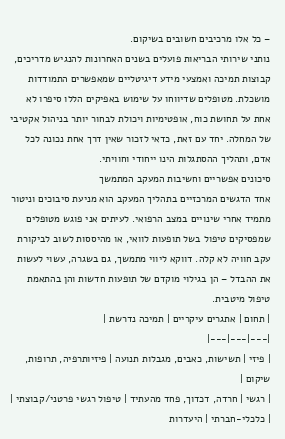– כל אלו מרכיבים חשובים בשיקום.
נותני שירותי הבריאות פועלים בשנים האחרונות להנגיש מדריכים, קבוצות תמיכה ואמצעי מידע דיגיטליים שמאפשרים התמודדות מושכלת. מטופלים שדיווחו על שימוש באפיקים הללו סיפרו לא אחת על תחושת כוח, אופטימיות ויכולת לבחור יותר בניהול אקטיבי של המחלה. יחד עם זאת, כדאי לזכור שאין דרך אחת נכונה לכל אדם, ותהליך ההסתגלות הינו ייחודי וחוויתי.
סיכונים אפשריים וחשיבות המעקב המתמשך
אחד הדגשים המרכזיים בתהליך המעקב הוא מניעת סיבוכים וניטור מתמיד אחרי שינויים במצב הרפואי. לעיתים אני פוגש מטופלים שמפסיקים טיפול בשל תופעות לוואי, או מהיססות לשוב לביקורת עקב חוויה לא קלה. דווקא ליווי מתמשך, גם בשגרה, עשוי לעשות את ההבדל – הן בגילוי מוקדם של תופעות חדשות והן בהתאמת טיפול מיטבית.
| תחום | אתגרים עיקריים | תמיכה נדרשת |
|---|---|---|
| פיזי | תשישות, כאבים, מגבלות תנועה | פיזיותרפיה, תרופות, שיקום |
| רגשי | חרדה, דכדוך, פחד מהעתיד | טיפול רגשי פרטני/קבוצתי |
| כלכלי-חברתי | היעדרות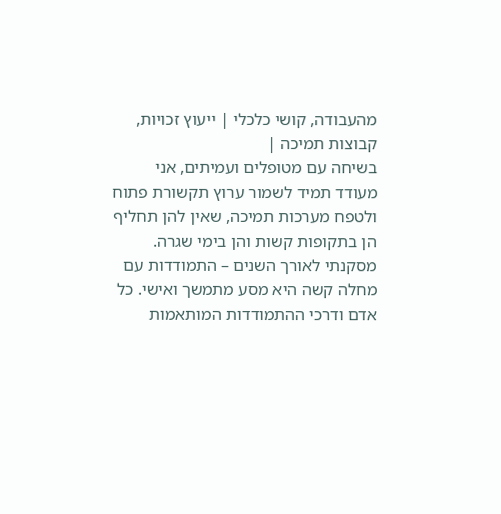מהעבודה, קושי כלכלי | ייעוץ זכויות, קבוצות תמיכה |
בשיחה עם מטופלים ועמיתים, אני מעודד תמיד לשמור ערוץ תקשורת פתוח ולטפח מערכות תמיכה, שאין להן תחליף הן בתקופות קשות והן בימי שגרה.
מסקנתי לאורך השנים – התמודדות עם מחלה קשה היא מסע מתמשך ואישי. כל אדם ודרכי ההתמודדות המותאמות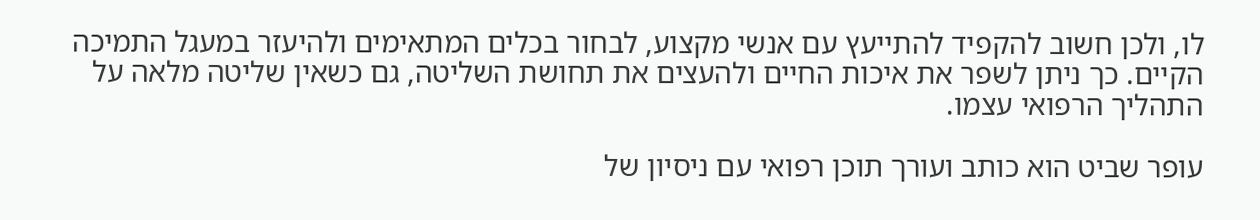לו, ולכן חשוב להקפיד להתייעץ עם אנשי מקצוע, לבחור בכלים המתאימים ולהיעזר במעגל התמיכה הקיים. כך ניתן לשפר את איכות החיים ולהעצים את תחושת השליטה, גם כשאין שליטה מלאה על התהליך הרפואי עצמו.

עופר שביט הוא כותב ועורך תוכן רפואי עם ניסיון של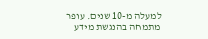למעלה מ-10 שנים. עופר מתמחה בהנגשת מידע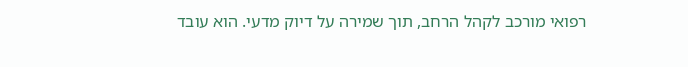רפואי מורכב לקהל הרחב, תוך שמירה על דיוק מדעי. הוא עובד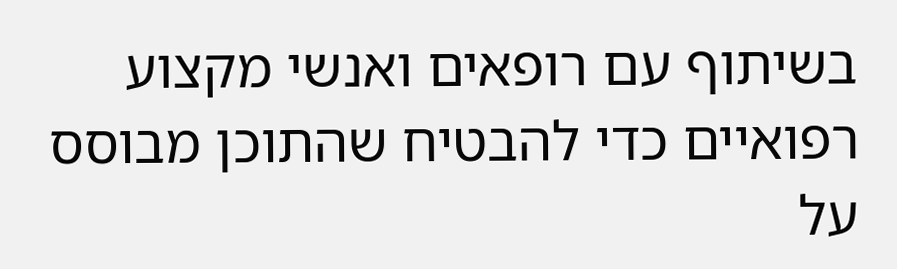בשיתוף עם רופאים ואנשי מקצוע רפואיים כדי להבטיח שהתוכן מבוסס על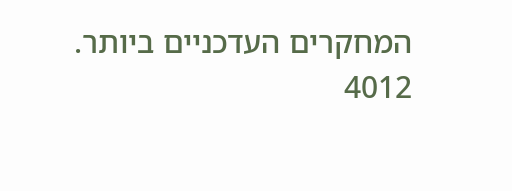המחקרים העדכניים ביותר.
4012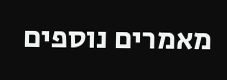מאמרים נוספים